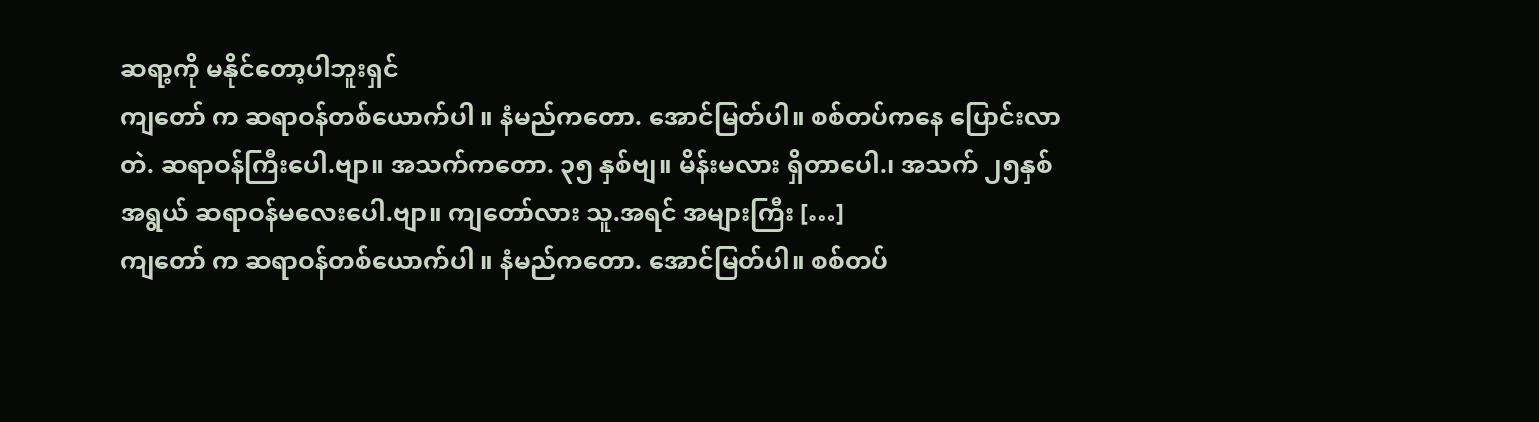ဆရာ့ကို မနိုင်တော့ပါဘူးရှင်
ကျတော် က ဆရာဝန်တစ်ယောက်ပါ ။ နံမည်ကတော. အောင်မြတ်ပါ။ စစ်တပ်ကနေ ပြောင်းလာတဲ. ဆရာဝန်ကြီးပေါ.ဗျာ။ အသက်ကတော. ၃၅ နှစ်ဗျ။ မိန်းမလား ရှိတာပေါ.၊ အသက် ၂၅နှစ်အရွယ် ဆရာဝန်မလေးပေါ.ဗျာ။ ကျတော်လား သူ.အရင် အများကြီး […]
ကျတော် က ဆရာဝန်တစ်ယောက်ပါ ။ နံမည်ကတော. အောင်မြတ်ပါ။ စစ်တပ်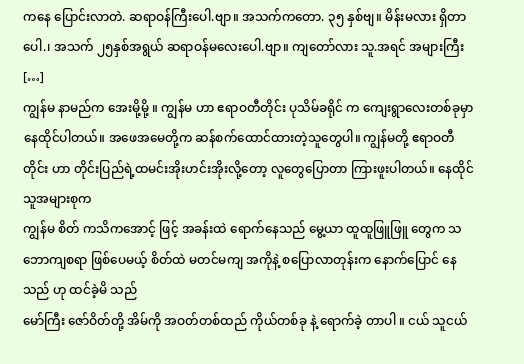ကနေ ပြောင်းလာတဲ. ဆရာဝန်ကြီးပေါ.ဗျာ။ အသက်ကတော. ၃၅ နှစ်ဗျ။ မိန်းမလား ရှိတာပေါ.၊ အသက် ၂၅နှစ်အရွယ် ဆရာဝန်မလေးပေါ.ဗျာ။ ကျတော်လား သူ.အရင် အများကြီး […]
ကျွန်မ နာမည်က အေးမို့မို့ ။ ကျွန်မ ဟာ ဧရာဝတီတိုင်း ပုသိမ်ခရိုင် က ကျေးရွာလေးတစ်ခုမှာ နေထိုင်ပါတယ်။ အဖေအမေတို့က ဆန်စက်ထောင်ထားတဲ့သူတွေပါ။ ကျွန်မတို့ ဧရာဝတီတိုင်း ဟာ တိုင်းပြည်ရဲ့ထမင်းအိုးဟင်းအိုးလို့တော့ လူတွေပြောတာ ကြားဖူးပါတယ်။ နေထိုင်သူအများစုက
ကျွန်မ စိတ် ကသိကအောင့် ဖြင့် အခန်းထဲ ရောက်နေသည် မွေ့ယာ ထူထူဖြူဖြူ တွေက သဘောကျစရာ ဖြစ်ပေမယ့် စိတ်ထဲ မတင်မကျ အကိုနဲ့ စပြောလာတုန်းက နောက်ပြောင် နေသည် ဟု ထင်ခဲ့မိ သည်
မော်ကြီး ဇော်ဝိတ်တို့ အိမ်ကို အဝတ်တစ်ထည် ကိုယ်တစ်ခု နဲ့ ရောက်ခဲ့ တာပါ ။ ငယ် သူငယ်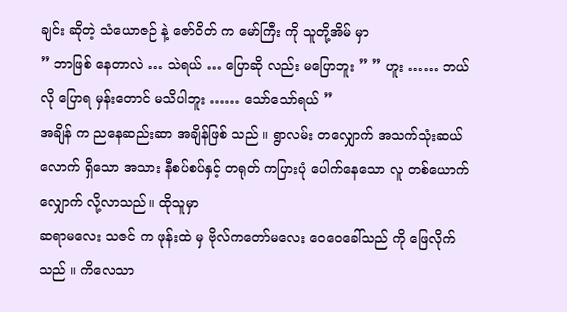ချင်း ဆိုတဲ့ သံယောဇဉ် နဲ့ ဇော်ဝိတ် က မော်ကြီး ကို သူတို့အိမ် မှာ
” ဘာဖြစ် နေတာလဲ … သဲရယ် … ပြောဆို လည်း မပြောဘူး ” ” ဟူး …… ဘယ်လို ပြောရ မှန်းတောင် မသိပါဘူး …… သော်သော်ရယ် ”
အချိန် က ညနေဆည်းဆာ အချိန်ဖြစ် သည် ။ ရွာလမ်း တလျှောက် အသက်သုံးဆယ်လောက် ရှိသော အသား နီစပ်စပ်နှင့် တရုတ် ကပြားပုံ ပေါက်နေသော လူ တစ်ယောက် လျှောက် လို့လာသည်။ ထိုသူမှာ
ဆရာမလေး သဇင် က ဖုန်းထဲ မှ ဗိုလ်ကတော်မလေး ဝေဝေခေါ်သည် ကို ဖြေလိုက် သည် ။ ကိလေသာ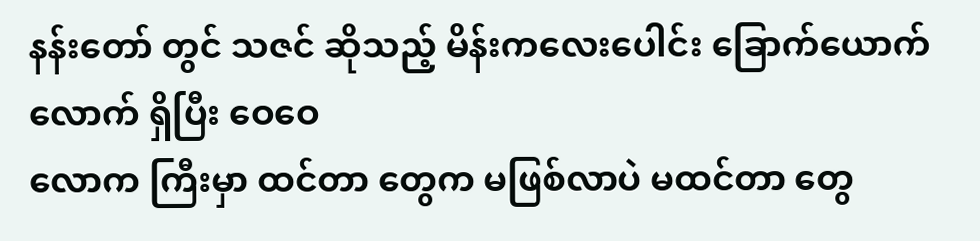နန်းတော် တွင် သဇင် ဆိုသည့် မိန်းကလေးပေါင်း ခြောက်ယောက်လောက် ရှိပြီး ဝေဝေ
လောက ကြီးမှာ ထင်တာ တွေက မဖြစ်လာပဲ မထင်တာ တွေ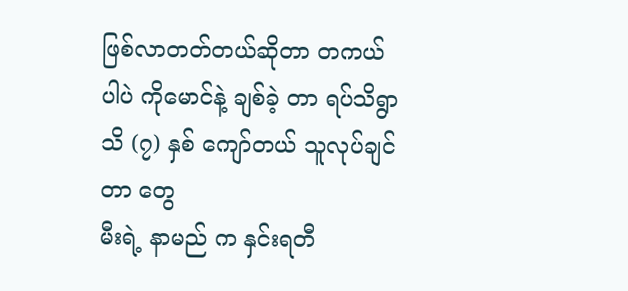ဖြစ်လာတတ်တယ်ဆိုတာ တကယ် ပါပဲ ကိုမောင်နဲ့ ချစ်ခဲ့ တာ ရပ်သိရွာ သိ (၇) နှစ် ကျော်တယ် သူလုပ်ချင်တာ တွေ
မီးရဲ့ နာမည် က နှင်းရတီ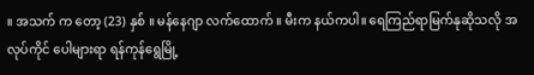။ အသက် က တော့ (23) နှစ် ။ မန်နေဂျာ လက်ထောက် ။ မီးက နယ်ကပါ။ ရေကြည်ရာမြက်နုဆိုသလို အလုပ်ကိုင် ပေါများရာ ရန်ကုန်ရွေမြို့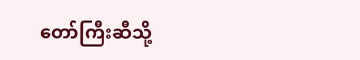တော်ကြီးဆီသို့